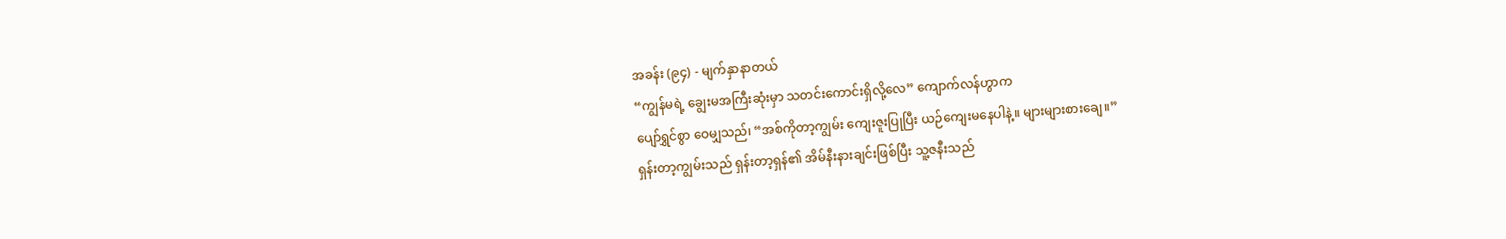အခန်း (၉၄) - မျက်နှာနာတယ်
“ကျွန်မရဲ့ ချွေးမအကြီးဆုံးမှာ သတင်းကောင်းရှိလို့လေ” ကျောက်လန်ဟွာက
ပျော်ရွှင်စွာ ဝေမျှသည်၊ “အစ်ကိုတာ့ကျွမ်း ကျေးဇူးပြုပြီး ယဉ်ကျေးမနေပါနဲ့။ များများစားချေ။”
ရှန်းတာ့ကျွမ်းသည် ရှန်းတာ့ရှန်၏ အိမ်နီးနားချင်းဖြစ်ပြီး သူ့ဇနီးသည်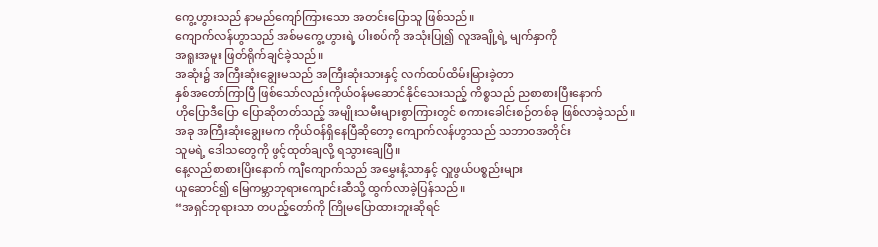ကွေ့ဟွားသည် နာမည်ကျော်ကြားသော အတင်းပြောသူ ဖြစ်သည်။
ကျောက်လန်ဟွာသည် အစ်မကွေ့ဟွားရဲ့ ပါးစပ်ကို အသုံးပြု၍ လူအချို့ရဲ့ မျက်နှာကို
အရူးအမူး ဖြတ်ရိုက်ချင်ခဲ့သည်။
အဆုံး၌ အကြီးဆုံးချွေးမသည် အကြီးဆုံးသားနှင့် လက်ထပ်ထိမ်းမြားခဲ့တာ
နှစ်အတော်ကြာပြီ ဖြစ်သော်လည်းကိုယ်ဝန်မဆောင်နိုင်သေးသည့် ကိစ္စသည် ညစာစားပြီးနောက်
ဟိုပြောဒီပြော ပြောဆိုတတ်သည့် အမျိုးသမီးများစွာကြားတွင် စကားခေါင်းစဉ်တစ်ခု ဖြစ်လာခဲ့သည်။
အခု အကြီးဆုံးချွေးမက ကိုယ်ဝန်ရှိနေပြီဆိုတော့ ကျောက်လန်ဟွာသည် သဘာဝအတိုင်း
သူမရဲ့ ဒေါသတွေကို ဖွင့်ထုတ်ချလို့ ရသွားချေပြီ။
နေ့လည်စာစားပြိးနောက် ကျီကျောက်သည် အမွှေးနံ့သာနှင့် လှူဖွယ်ပစ္စည်းများ
ယူဆောင်၍ မြေကမ္ဘာဘုရားကျောင်းဆီသို့ ထွက်လာခဲ့ပြန်သည်။
“အရှင်ဘုရားသာ တပည့်တော်ကို ကြိုမပြောထားဘူးဆိုရင်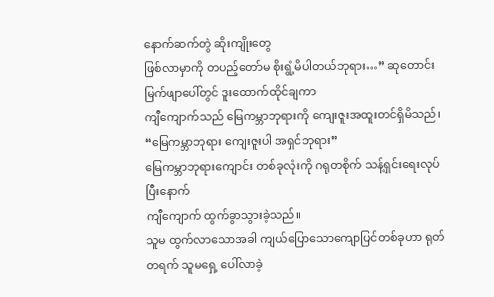နောက်ဆက်တွဲ ဆိုးကျိုးတွေ
ဖြစ်လာမှာကို တပည့်တော်မ စိုးရွံ့မိပါတယ်ဘုရား…” ဆုတောင်းမြက်ဖျာပေါ်တွင် ဒူးထောက်ထိုင်ချကာ
ကျီကျောက်သည် မြေကမ္ဘာဘုရားကို ကျေးဇူးအထူးတင်ရှိမိသည်၊ “မြေကမ္ဘာဘုရား ကျေးဇူးပါ အရှင်ဘုရား”
မြေကမ္ဘာဘုရားကျောင်း တစ်ခုလုံးကို ဂရုတစိုက် သန့်ရှင်းရေးလုပ်ပြီးနောက်
ကျီကျောက် ထွက်ခွာသွားခဲ့သည်။
သူမ ထွက်လာသောအခါ ကျယ်ပြောသောကျောပြင်တစ်ခုဟာ ရုတ်တရက် သူမရှေ့ ပေါ်လာခဲ့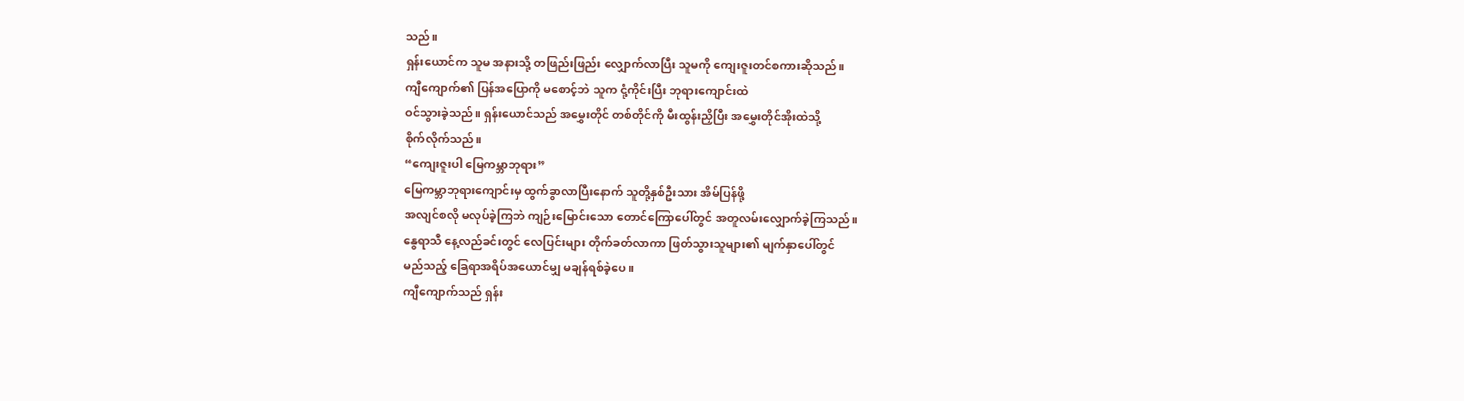သည်။
ရှန်းယောင်က သူမ အနားသို့ တဖြည်းဖြည်း လျှောက်လာပြီး သူမကို ကျေးဇူးတင်စကားဆိုသည်။
ကျီကျောက်၏ ပြန်အပြောကို မစောင့်ဘဲ သူက ငုံ့ကိုင်းပြီး ဘုရားကျောင်းထဲ
ဝင်သွားခဲ့သည်။ ရှန်းယောင်သည် အမွှေးတိုင် တစ်တိုင်ကို မီးထွန်းညှိပြီး အမွှေးတိုင်အိုးထဲသို့
စိုက်လိုက်သည်။
“ကျေးဇူးပါ မြေကမ္ဘာဘုရား”
မြေကမ္ဘာဘုရားကျောင်းမှ ထွက်ခွာလာပြီးနောက် သူတို့နှစ်ဦးသား အိမ်ပြန်ဖို့
အလျင်စလို မလုပ်ခဲ့ကြဘဲ ကျဉ်းမြောင်းသော တောင်ကြောပေါ်တွင် အတူလမ်းလျှောက်ခဲ့ကြသည်။
နွေရာသီ နေ့လည်ခင်းတွင် လေပြင်းများ တိုက်ခတ်လာကာ ဖြတ်သွားသူများ၏ မျက်နှာပေါ်တွင်
မည်သည့် ခြေရာအရိပ်အယောင်မျှ မချန်ရစ်ခဲ့ပေ။
ကျီကျောက်သည် ရှန်း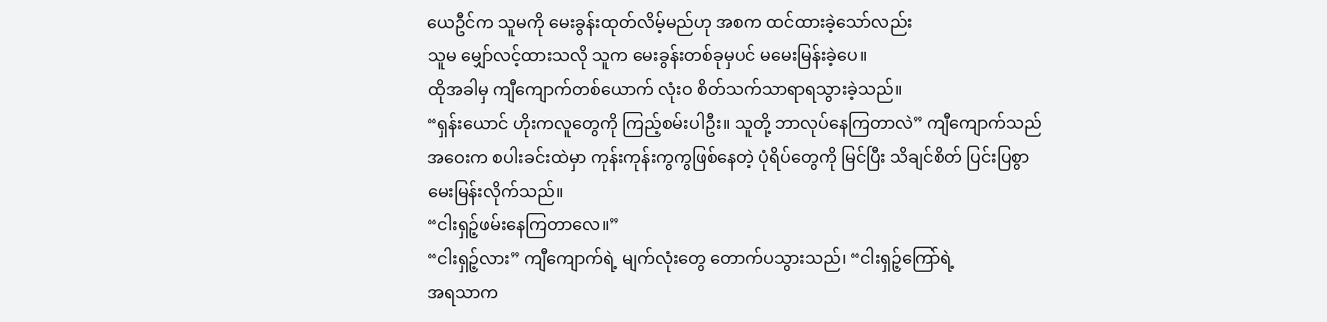ယေဦင်က သူမကို မေးခွန်းထုတ်လိမ့်မည်ဟု အစက ထင်ထားခဲ့သော်လည်း
သူမ မျှော်လင့်ထားသလို သူက မေးခွန်းတစ်ခုမှပင် မမေးမြန်းခဲ့ပေ။
ထိုအခါမှ ကျီကျောက်တစ်ယောက် လုံးဝ စိတ်သက်သာရာရသွားခဲ့သည်။
“ရှန်းယောင် ဟိုးကလူတွေကို ကြည့်စမ်းပါဦး။ သူတို့ ဘာလုပ်နေကြတာလဲ” ကျီကျောက်သည်
အဝေးက စပါးခင်းထဲမှာ ကုန်းကုန်းကွကွဖြစ်နေတဲ့ ပုံရိပ်တွေကို မြင်ပြီး သိချင်စိတ် ပြင်းပြစွာ
မေးမြန်းလိုက်သည်။
“ငါးရှဉ့်ဖမ်းနေကြတာလေ။”
“ငါးရှဉ့်လား” ကျီကျောက်ရဲ့ မျက်လုံးတွေ တောက်ပသွားသည်၊ “ငါးရှဉ့်ကြော်ရဲ့
အရသာက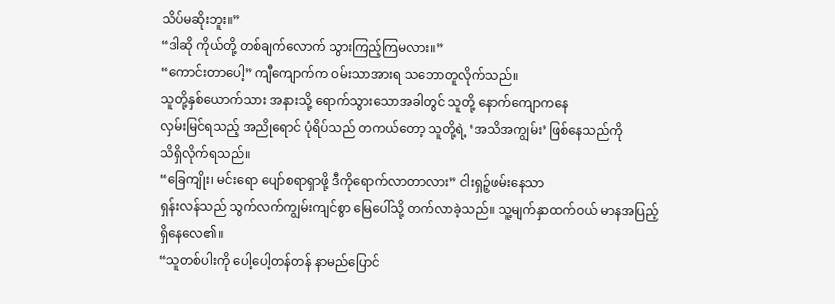သိပ်မဆိုးဘူး။”
“ဒါဆို ကိုယ်တို့ တစ်ချက်လောက် သွားကြည့်ကြမလား။”
“ကောင်းတာပေါ့” ကျီကျောက်က ဝမ်းသာအားရ သဘောတူလိုက်သည်။
သူတို့နှစ်ယောက်သား အနားသို့ ရောက်သွားသောအခါတွင် သူတို့ နောက်ကျောကနေ
လှမ်းမြင်ရသည့် အညိုရောင် ပုံရိပ်သည် တကယ်တော့ သူတို့ရဲ့ ‘အသိအကျွမ်း’ ဖြစ်နေသည်ကို
သိရှိလိုက်ရသည်။
“ခြေကျိုး၊ မင်းရော ပျော်စရာရှာဖို့ ဒီကိုရောက်လာတာလား” ငါးရှဉ့်ဖမ်းနေသာ
ရှန်းလန်သည် သွက်လက်ကျွမ်းကျင်စွာ မြေပေါ်သို့ တက်လာခဲ့သည်။ သူ့မျက်နှာထက်ဝယ် မာနအပြည့်
ရှိနေလေ၏။
“သူတစ်ပါးကို ပေါ့ပေါ့တန်တန် နာမည်ပြောင်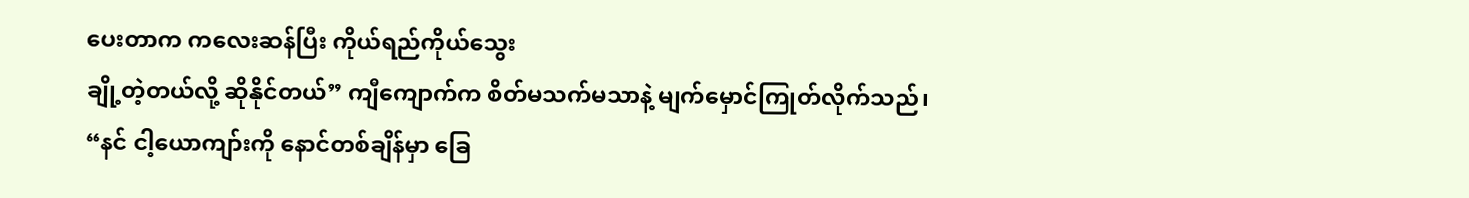ပေးတာက ကလေးဆန်ပြီး ကိုယ်ရည်ကိုယ်သွေး
ချို့တဲ့တယ်လို့ ဆိုနိုင်တယ်” ကျီကျောက်က စိတ်မသက်မသာနဲ့ မျက်မှောင်ကြုတ်လိုက်သည်၊
“နင် ငါ့ယောကျာ်းကို နောင်တစ်ချိန်မှာ ခြေ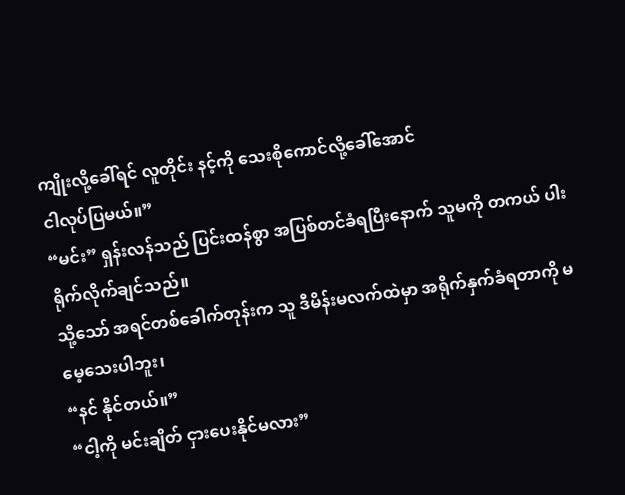ကျိုးလို့ခေါ်ရင် လူတိုင်း နင့်ကို သေးစိုကောင်လို့ခေါ်အောင်
ငါလုပ်ပြမယ်။”
“မင်း” ရှန်းလန်သည် ပြင်းထန်စွာ အပြစ်တင်ခံရပြီးနောက် သူမကို တကယ် ပါးရိုက်လိုက်ချင်သည်။
သို့သော် အရင်တစ်ခေါက်တုန်းက သူ ဒီမိန်းမလက်ထဲမှာ အရိုက်နှက်ခံရတာကို မမေ့သေးပါဘူး၊
“နင် နိုင်တယ်။”
“ငါ့ကို မင်းချိတ် ငှားပေးနိုင်မလား”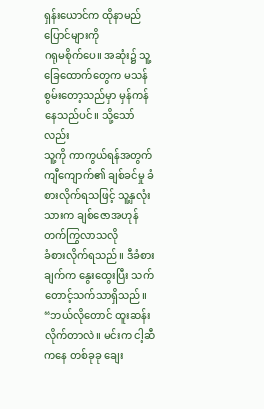ရှန်းယောင်က ထိုနာမည်ပြောင်များကို
ဂရုမစိုက်ပေ။ အဆုံး၌ သူ့ခြေထောက်တွေက မသန်စွမ်းတော့သည်မှာ မှန်ကန်နေသည်ပင်။ သို့သော်လည်း
သူ့ကို ကာကွယ်ရန်အတွက် ကျီကျောက်၏ ချစ်ခင်မှု ခံစားလိုက်ရသဖြင့် သူ့နှလုံးသားက ချစ်ဇောအဟုန်တက်ကြွလာသလို
ခံစားလိုက်ရသည်။ ဒီခံစားချက်က နွေးထွေးပြီး သက်တောင့်သက်သာရှိသည်။
“ဘယ်လိုတောင် ထူးဆန်းလိုက်တာလဲ။ မင်းက ငါ့ဆီကနေ တစ်ခုခု ချေး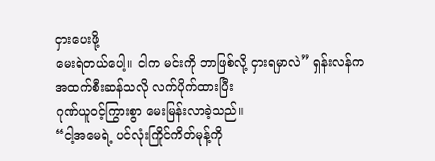ငှားပေးဖို့
မေးရဲတယ်ပေါ့။ ငါက မင်းကို ဘာဖြစ်လို့ ငှားရမှာလဲ” ရှန်းလန်က အထက်စီးဆန်သလို လက်ပိုက်ထားပြီး
ဂုဏ်ယူဝင့်ကြွားစွာ မေးမြန်းလာခဲ့သည်။
“ငါ့အမေရဲ့ ပင်လုံးကြိုင်ကိတ်မုန့်ကို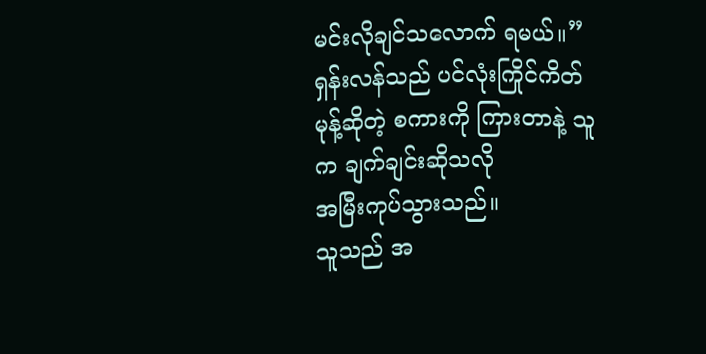မင်းလိုချင်သလောက် ရမယ်။”
ရှန်းလန်သည် ပင်လုံးကြိုင်ကိတ်မုန့်ဆိုတဲ့ စကားကို ကြားတာနဲ့ သူက ချက်ချင်းဆိုသလို
အမြီးကုပ်သွားသည်။
သူသည် အ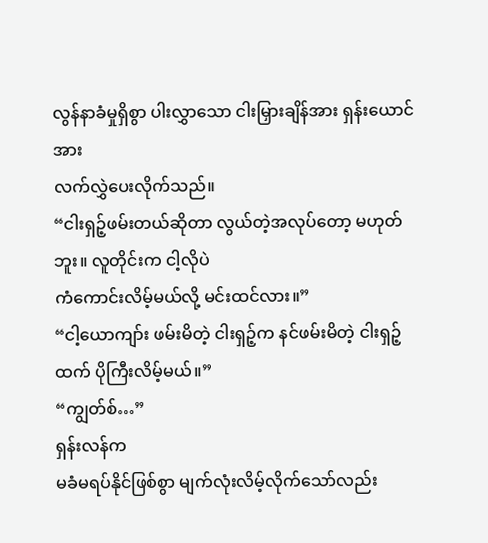လွန်နာခံမှုရှိစွာ ပါးလွှာသော ငါးမြှားချိန်အား ရှန်းယောင်အား
လက်လွှဲပေးလိုက်သည်။
“ငါးရှဉ့်ဖမ်းတယ်ဆိုတာ လွယ်တဲ့အလုပ်တော့ မဟုတ်ဘူး။ လူတိုင်းက ငါ့လိုပဲ
ကံကောင်းလိမ့်မယ်လို့ မင်းထင်လား။”
“ငါ့ယောကျာ်း ဖမ်းမိတဲ့ ငါးရှဉ့်က နင်ဖမ်းမိတဲ့ ငါးရှဉ့်ထက် ပိုကြီးလိမ့်မယ်။”
“ကျွတ်စ်…”
ရှန်းလန်က
မခံမရပ်နိုင်ဖြစ်စွာ မျက်လုံးလိမ့်လိုက်သော်လည်း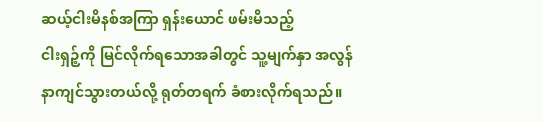ဆယ့်ငါးမိနစ်အကြာ ရှန်းယောင် ဖမ်းမိသည့်
ငါးရှဉ့်ကို မြင်လိုက်ရသောအခါတွင် သူ့မျက်နှာ အလွန်နာကျင်သွားတယ်လို့ ရုတ်တရက် ခံစားလိုက်ရသည်။